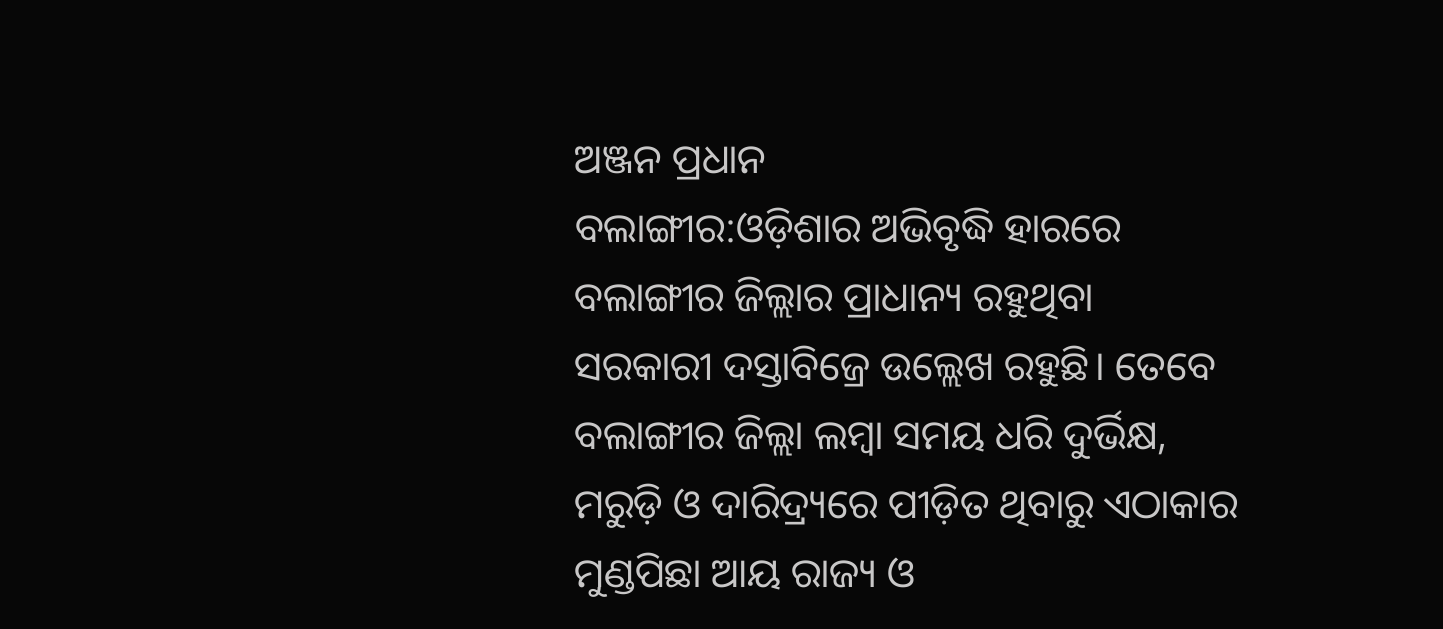ଅଞ୍ଜନ ପ୍ରଧାନ
ବଲାଙ୍ଗୀର:ଓଡ଼ିଶାର ଅଭିବୃଦ୍ଧି ହାରରେ ବଲାଙ୍ଗୀର ଜିଲ୍ଲାର ପ୍ରାଧାନ୍ୟ ରହୁଥିବା ସରକାରୀ ଦସ୍ତାବିଜ୍ରେ ଉଲ୍ଲେଖ ରହୁଛି। ତେବେ ବଲାଙ୍ଗୀର ଜିଲ୍ଲା ଲମ୍ବା ସମୟ ଧରି ଦୁର୍ଭିକ୍ଷ, ମରୁଡ଼ି ଓ ଦାରିଦ୍ର୍ୟରେ ପୀଡ଼ିତ ଥିବାରୁ ଏଠାକାର ମୁଣ୍ଡପିଛା ଆୟ ରାଜ୍ୟ ଓ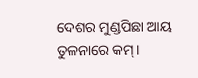ଦେଶର ମୁଣ୍ଡପିଛା ଆୟ ତୁଳନାରେ କମ୍।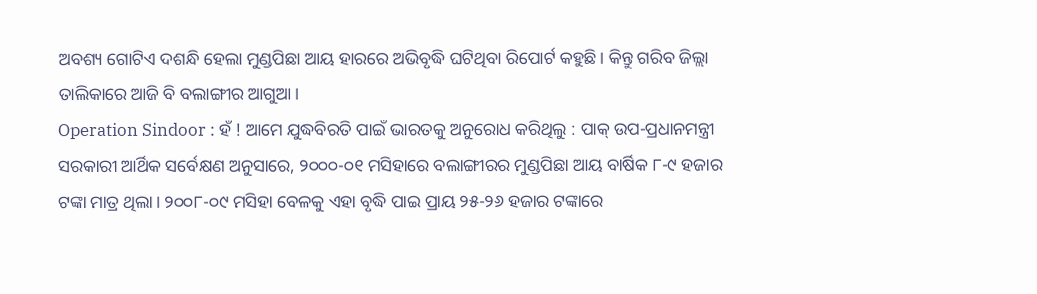ଅବଶ୍ୟ ଗୋଟିଏ ଦଶନ୍ଧି ହେଲା ମୁଣ୍ଡପିଛା ଆୟ ହାରରେ ଅଭିବୃଦ୍ଧି ଘଟିଥିବା ରିପୋର୍ଟ କହୁଛି। କିନ୍ତୁ ଗରିବ ଜିଲ୍ଲା ତାଲିକାରେ ଆଜି ବି ବଲାଙ୍ଗୀର ଆଗୁଆ।
Operation Sindoor : ହଁ ! ଆମେ ଯୁଦ୍ଧବିରତି ପାଇଁ ଭାରତକୁ ଅନୁରୋଧ କରିଥିଲୁ : ପାକ୍ ଉପ-ପ୍ରଧାନମନ୍ତ୍ରୀ
ସରକାରୀ ଆର୍ଥିକ ସର୍ବେକ୍ଷଣ ଅନୁସାରେ, ୨୦୦୦-୦୧ ମସିହାରେ ବଲାଙ୍ଗୀରର ମୁଣ୍ଡପିଛା ଆୟ ବାର୍ଷିକ ୮-୯ ହଜାର ଟଙ୍କା ମାତ୍ର ଥିଲା। ୨୦୦୮-୦୯ ମସିହା ବେଳକୁ ଏହା ବୃଦ୍ଧି ପାଇ ପ୍ରାୟ ୨୫-୨୬ ହଜାର ଟଙ୍କାରେ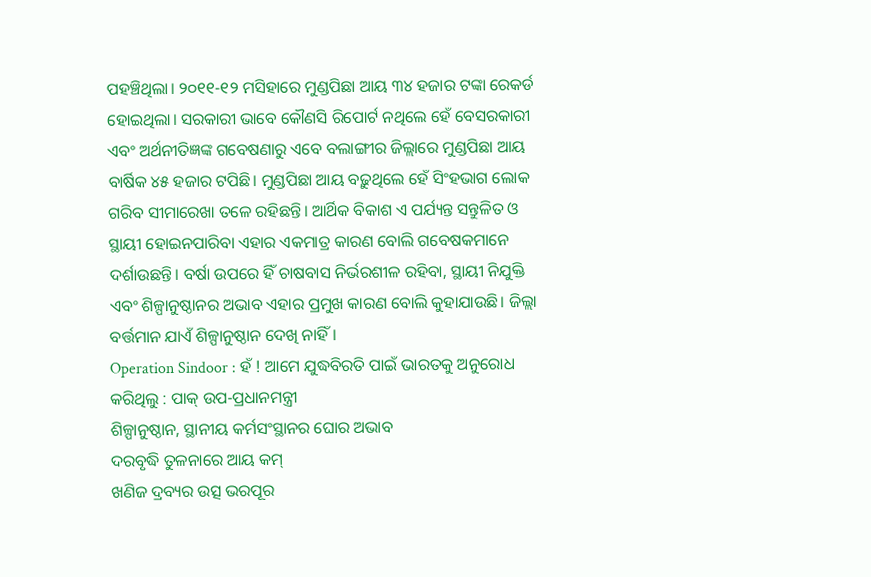ପହଞ୍ଚିଥିଲା। ୨୦୧୧-୧୨ ମସିହାରେ ମୁଣ୍ଡପିଛା ଆୟ ୩୪ ହଜାର ଟଙ୍କା ରେକର୍ଡ ହୋଇଥିଲା। ସରକାରୀ ଭାବେ କୌଣସି ରିପୋର୍ଟ ନଥିଲେ ହେଁ ବେସରକାରୀ ଏବଂ ଅର୍ଥନୀତିଜ୍ଞଙ୍କ ଗବେଷଣାରୁ ଏବେ ବଲାଙ୍ଗୀର ଜିଲ୍ଲାରେ ମୁଣ୍ଡପିଛା ଆୟ ବାର୍ଷିକ ୪୫ ହଜାର ଟପିଛି। ମୁଣ୍ଡପିଛା ଆୟ ବଢ଼ୁଥିଲେ ହେଁ ସିଂହଭାଗ ଲୋକ ଗରିବ ସୀମାରେଖା ତଳେ ରହିଛନ୍ତି। ଆର୍ଥିକ ବିକାଶ ଏ ପର୍ଯ୍ୟନ୍ତ ସନ୍ତୁଳିତ ଓ ସ୍ଥାୟୀ ହୋଇନପାରିବା ଏହାର ଏକମାତ୍ର କାରଣ ବୋଲି ଗବେଷକମାନେ ଦର୍ଶାଉଛନ୍ତି। ବର୍ଷା ଉପରେ ହିଁ ଚାଷବାସ ନିର୍ଭରଶୀଳ ରହିବା, ସ୍ଥାୟୀ ନିଯୁକ୍ତି ଏବଂ ଶିଳ୍ପାନୁଷ୍ଠାନର ଅଭାବ ଏହାର ପ୍ରମୁଖ କାରଣ ବୋଲି କୁହାଯାଉଛି। ଜିଲ୍ଲା ବର୍ତ୍ତମାନ ଯାଏଁ ଶିଳ୍ପାନୁଷ୍ଠାନ ଦେଖି ନାହିଁ।
Operation Sindoor : ହଁ ! ଆମେ ଯୁଦ୍ଧବିରତି ପାଇଁ ଭାରତକୁ ଅନୁରୋଧ କରିଥିଲୁ : ପାକ୍ ଉପ-ପ୍ରଧାନମନ୍ତ୍ରୀ
ଶିଳ୍ପାନୁଷ୍ଠାନ, ସ୍ଥାନୀୟ କର୍ମସଂସ୍ଥାନର ଘୋର ଅଭାବ
ଦରବୃଦ୍ଧି ତୁଳନାରେ ଆୟ କମ୍
ଖଣିଜ ଦ୍ରବ୍ୟର ଉତ୍ସ ଭରପୂର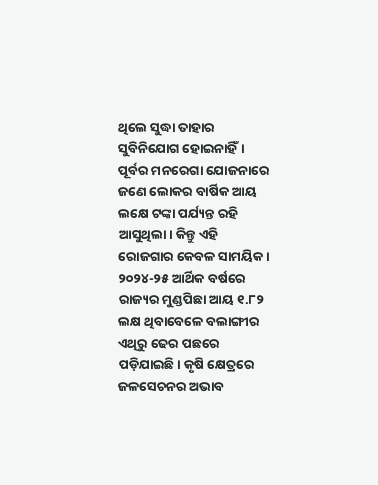ଥିଲେ ସୁଦ୍ଧା ତାହାର ସୁବିନିଯୋଗ ହୋଇନାହିଁ। ପୂର୍ବର ମନରେଗା ଯୋଜନାରେ ଜଣେ ଲୋକର ବାର୍ଷିକ ଆୟ ଲକ୍ଷେ ଟଙ୍କା ପର୍ଯ୍ୟନ୍ତ ରହି ଆସୁଥିଲା। କିନ୍ତୁ ଏହି ରୋଜଗାର କେବଳ ସାମୟିକ। ୨୦୨୪-୨୫ ଆର୍ଥିକ ବର୍ଷରେ ରାଜ୍ୟର ମୁଣ୍ଡପିଛା ଆୟ ୧.୮୨ ଲକ୍ଷ ଥିବାବେଳେ ବଲାଙ୍ଗୀର ଏଥିରୁ ଢେର ପଛରେ ପଡ଼ିଯାଇଛି। କୃଷି କ୍ଷେତ୍ରରେ ଜଳସେଚନର ଅଭାବ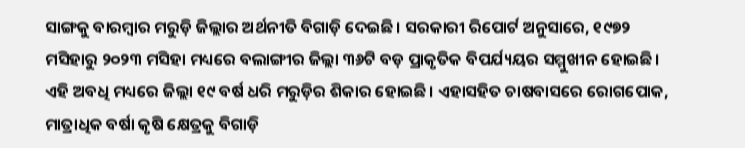ସାଙ୍ଗକୁ ବାରମ୍ବାର ମରୁଡ଼ି ଜିଲ୍ଲାର ଅର୍ଥନୀତି ବିଗାଡ଼ି ଦେଇଛି। ସରକାରୀ ରିପୋର୍ଟ ଅନୁସାରେ, ୧୯୭୨ ମସିହାରୁ ୨୦୨୩ ମସିହା ମଧ୍ୟରେ ବଲାଙ୍ଗୀର ଜିଲ୍ଲା ୩୬ଟି ବଡ଼ ପ୍ରାକୃତିକ ବିପର୍ଯ୍ୟୟର ସମ୍ମୁଖୀନ ହୋଇଛି। ଏହି ଅବଧି ମଧ୍ୟରେ ଜିଲ୍ଲା ୧୯ ବର୍ଷ ଧରି ମରୁଡ଼ିର ଶିକାର ହୋଇଛି। ଏହାସହିତ ଚାଷବାସରେ ରୋଗପୋକ, ମାତ୍ରାଧିକ ବର୍ଷା କୃଷି କ୍ଷେତ୍ରକୁ ବିଗାଡ଼ି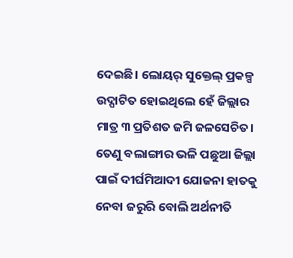ଦେଇଛି। ଲୋୟର୍ ସୁକ୍ତେଲ୍ ପ୍ରକଳ୍ପ ଉଦ୍ଘାଟିତ ହୋଇଥିଲେ ହେଁ ଜିଲ୍ଲାର ମାତ୍ର ୩ ପ୍ରତିଶତ ଜମି ଜଳସେଚିତ। ତେଣୁ ବଲାଙ୍ଗୀର ଭଳି ପଛୁଆ ଜିଲ୍ଲା ପାଇଁ ଦୀର୍ଘମିଆଦୀ ଯୋଜନା ହାତକୁ ନେବା ଜରୁରି ବୋଲି ଅର୍ଥନୀତି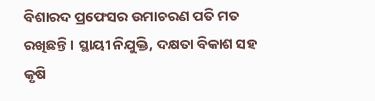ବିଶାରଦ ପ୍ରଫେସର ଉମାଚରଣ ପତି ମତ ରଖିଛନ୍ତି। ସ୍ଥାୟୀ ନିଯୁକ୍ତି, ଦକ୍ଷତା ବିକାଶ ସହ କୃଷି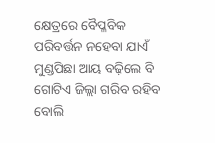କ୍ଷେତ୍ରରେ ବୈପ୍ଳବିକ ପରିବର୍ତ୍ତନ ନହେବା ଯାଏଁ ମୁଣ୍ଡପିଛା ଆୟ ବଢ଼ିଲେ ବି ଗୋଟିଏ ଜିଲ୍ଲା ଗରିବ ରହିବ ବୋଲି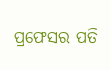ପ୍ରଫେସର ପତି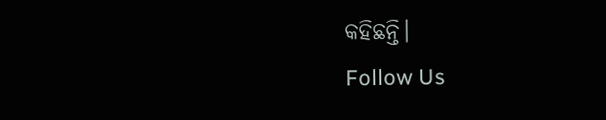କହିଛନ୍ତି।
Follow Us